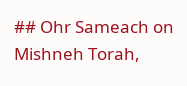## Ohr Sameach on Mishneh Torah,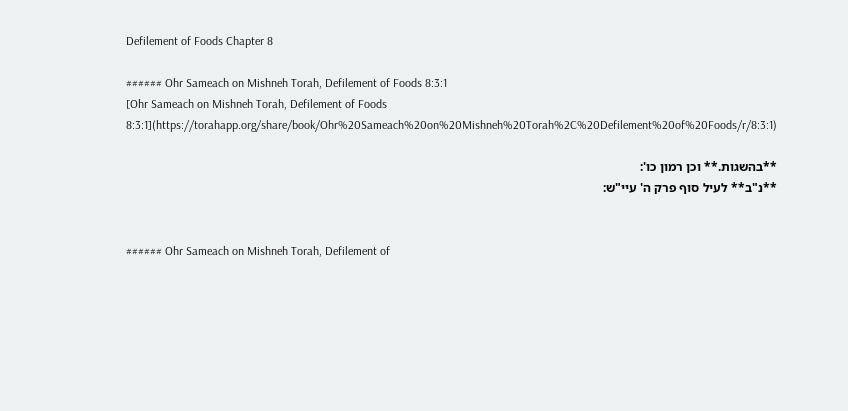Defilement of Foods Chapter 8

###### Ohr Sameach on Mishneh Torah, Defilement of Foods 8:3:1
[Ohr Sameach on Mishneh Torah, Defilement of Foods 8:3:1](https://torahapp.org/share/book/Ohr%20Sameach%20on%20Mishneh%20Torah%2C%20Defilement%20of%20Foods/r/8:3:1)

**בהשגות.** וכן רמון כו':
**נ"ב** לעיל סוף פרק ה' עיי"ש:


###### Ohr Sameach on Mishneh Torah, Defilement of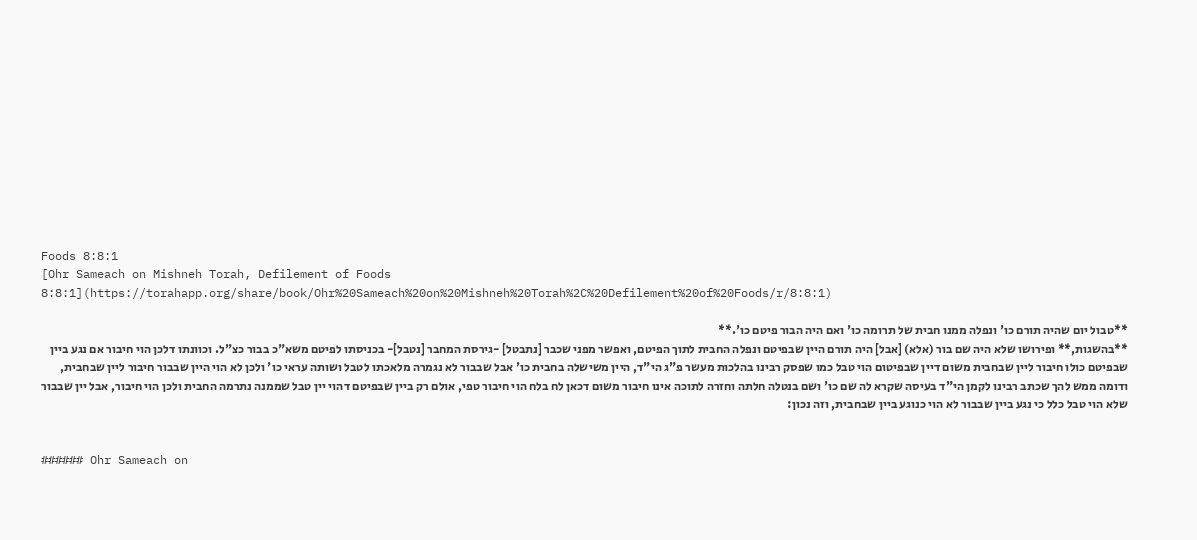Foods 8:8:1
[Ohr Sameach on Mishneh Torah, Defilement of Foods 8:8:1](https://torahapp.org/share/book/Ohr%20Sameach%20on%20Mishneh%20Torah%2C%20Defilement%20of%20Foods/r/8:8:1)

**טבול יום שהיה תורם כו' ונפלה ממנו חבית של תרומה כו' ואם היה הבור פיטם כו'.**
**בהשגות,** ופירושו שלא היה שם בור (אלא) [אבל] היה תורם היין שבפיטם ונפלה החבית לתוך הפיטם, ואפשר מפני שכבר [נתבטל] -גירסת המחבר [נטבל]- בכניסתו לפיטם משא"כ בבור כצ"ל. וכוונתו דלכן הוי חיבור אם נגע ביין שבפיטם כולו חיבור ליין שבחבית משום דיין שבפיטום הוי טבל כמו שפסק רבינו בהלכות מעשר פ"ג הי"ד, היין משישלה בחבית כו' אבל שבבור לא נגמרה מלאכתו לטבל ושותה עראי כו' ולכן לא הוי היין שבבור חיבור ליין שבחבית, ודומה ממש להך שכתב רבינו לקמן הי"ד בעיסה שקרא לה שם כו' ושם בנטלה חלתה וחזרה לתוכה אינו חיבור משום דכאן לח בלח הוי חיבור טפי, אולם רק ביין שבפיטם דהוי יין טבל שממנה נתרמה החבית ולכן הוי חיבור, אבל יין שבבור שלא הוי טבל כלל כי נגע ביין שבבור לא הוי כנוגע ביין שבחבית, וזה נכון:


###### Ohr Sameach on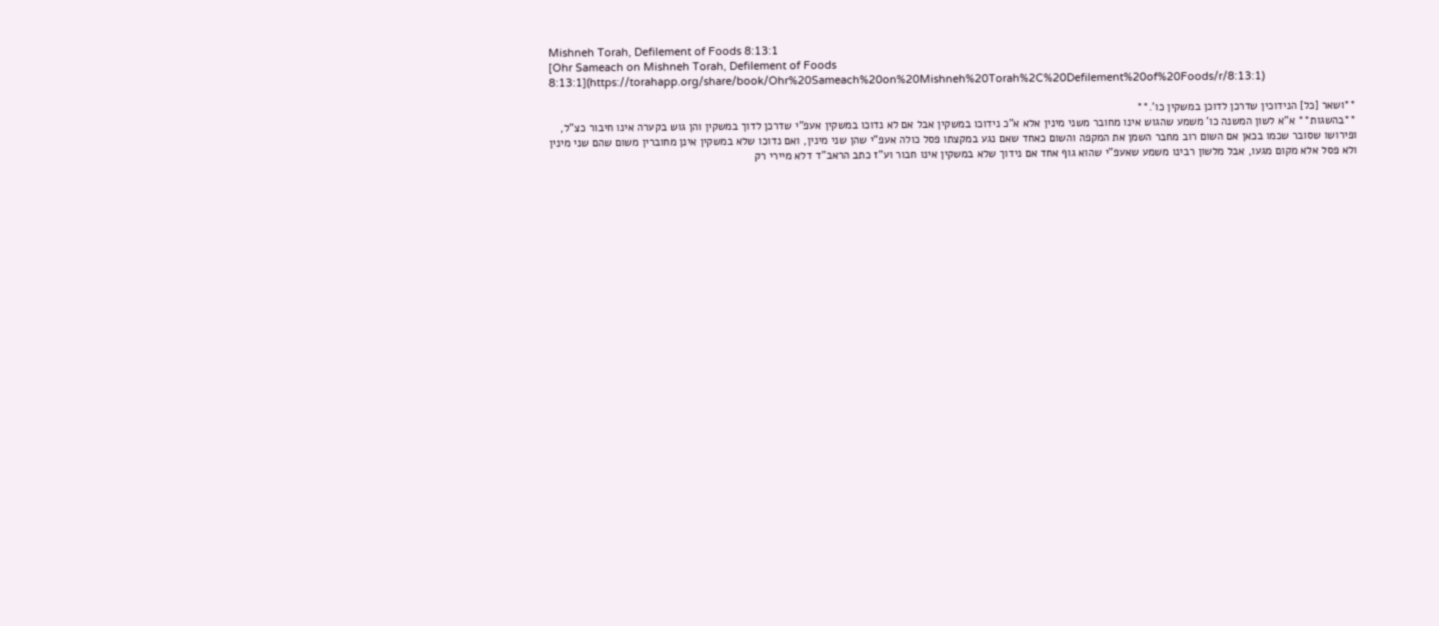Mishneh Torah, Defilement of Foods 8:13:1
[Ohr Sameach on Mishneh Torah, Defilement of Foods 8:13:1](https://torahapp.org/share/book/Ohr%20Sameach%20on%20Mishneh%20Torah%2C%20Defilement%20of%20Foods/r/8:13:1)

**ושאר [כל] הנידוכין שדרכן לדוכן במשקין כו'.**
**בהשגות** א"א לשון המשנה כו' משמע שהגוש אינו מחובר משני מינין אלא א"כ נידוכו במשקין אבל אם לא נדוכו במשקין אעפ"י שדרכן לדוך במשקין והן גוש בקערה אינו חיבור כצ"ל, ופירושו שסובר שכמו בכאן אם השום רוב מחבר השמן את המקפה והשום כאחד שאם נגע במקצתו פסל כולה אעפ"י שהן שני מינין, ואם נדוכו שלא במשקין אינן מחוברין משום שהם שני מינין ולא פסל אלא מקום מגעו, אבל מלשון רבינו משמע שאעפ"י שהוא גוף אחד אם נידוך שלא במשקין אינו חבור וע"ז כתב הראב"ד דלא מיירי רק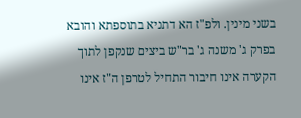בשני מינין. ולפ"ז הא דתניא בתוספתא והובא בפרק ג' משנה ג' בר"ש ביצים שנקפן לתוך הקערה אינו חיבור התחיל לטרפן ה"ז אינו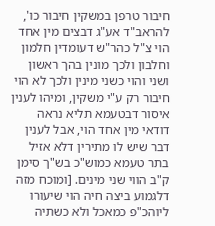חיבור טרפן במשקין חיבור כו', להראב"ד אע"ג דבצים מין אחד הוי צ"ל כהר"ש דעומדין חלמון וחלבון ולכך מונין בהך ראשון ושני והוי כשני מינין ולכך לא הוי חיבור רק ע"י משקין, ומיהו לענין איסור דבטעמא תליא נראה דודאי מין אחד הוי, אבל לענין דבר שיש לו מתירין דלא אזיל בתר טעמא כמוש"כ בש"ך סימן ק"ב הווי שני מינים. [ומוכח מזה דלגמוע ביצה חיה הוי שיעורו ליוהכ"פ כמאכל ולא כשתיה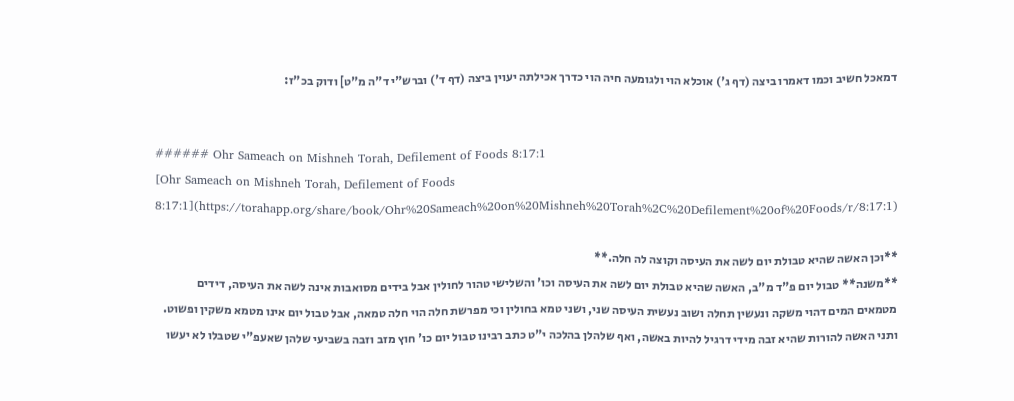דמאכל חשיב וכמו דאמרו ביצה (דף ג') אוכלא הוי ולגומעה חיה הוי כדרך אכילתה יעוין ביצה (דף ד') וברש"י ד"ה מ"ט] ודוק בכ"ז:


###### Ohr Sameach on Mishneh Torah, Defilement of Foods 8:17:1
[Ohr Sameach on Mishneh Torah, Defilement of Foods 8:17:1](https://torahapp.org/share/book/Ohr%20Sameach%20on%20Mishneh%20Torah%2C%20Defilement%20of%20Foods/r/8:17:1)

**וכן האשה שהיא טבולת יום לשה את העיסה וקוצה לה חלה.**
**משנה** טבול יום פ"ד מ"ב, האשה שהיא טבולת יום לשה את העיסה וכו' והשלישי טהור לחולין אבל בידים מסואבות אינה לשה את העיסה, דידים מטמאים המים דהוי משקה ונעשין תחלה ושוב נעשית העיסה שני, ושני טמא בחולין וכי מפרשת חלה הוי חלה טמאה, אבל טבול יום אינו מטמא משקין ופשוט. ותני האשה להורות שהיא זבה מידי דרגיל להיות באשה, ואף שלהלן בהלכה י"ט כתב רבינו טבול יום כו' חוץ מזב וזבה בשביעי שלהן שאעפ"י שטבלו לא יעשו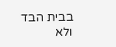בבית הבד ולא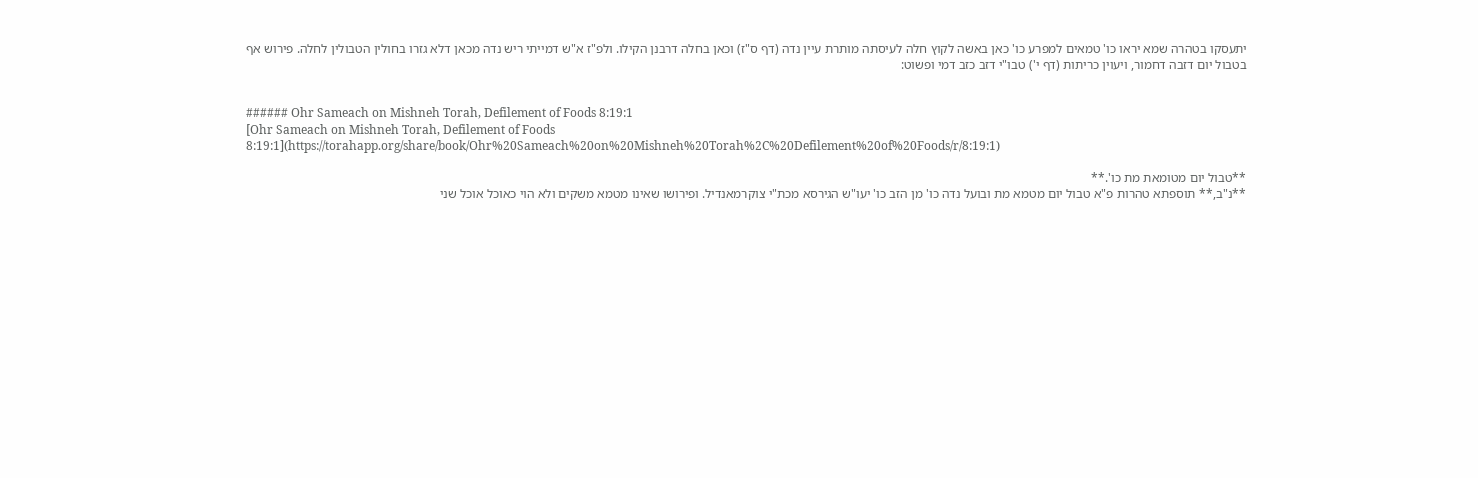יתעסקו בטהרה שמא יראו כו' טמאים למפרע כו' כאן באשה לקוץ חלה לעיסתה מותרת עיין נדה (דף ס"ז) וכאן בחלה דרבנן הקילו. ולפ"ז א"ש דמייתי ריש נדה מכאן דלא גזרו בחולין הטבולין לחלה. פירוש אף בטבול יום דזבה דחמור, ויעוין כריתות (דף י') טבו"י דזב כזב דמי ופשוט:


###### Ohr Sameach on Mishneh Torah, Defilement of Foods 8:19:1
[Ohr Sameach on Mishneh Torah, Defilement of Foods 8:19:1](https://torahapp.org/share/book/Ohr%20Sameach%20on%20Mishneh%20Torah%2C%20Defilement%20of%20Foods/r/8:19:1)

**טבול יום מטומאת מת כו'.**
**נ"ב,** תוספתא טהרות פ"א טבול יום מטמא מת ובועל נדה כו' מן הזב כו' יעו"ש הגירסא מכת"י צוקרמאנדיל. ופירושו שאינו מטמא משקים ולא הוי כאוכל אוכל שני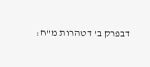דבפרק ב' דטהרות מ"ח: